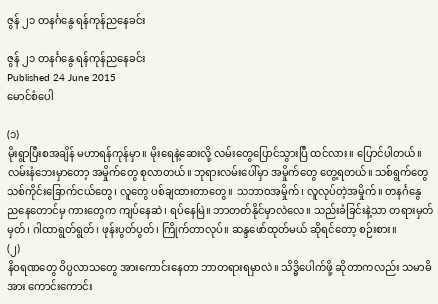ဇွန် ၂၁ တနင်္ဂနွေ ရန်ကုန်ညနေခင်း

ဇွန် ၂၁ တနင်္ဂနွေ ရန်ကုန်ညနေခင်း
Published 24 June 2015
မောင်စံပေါ

(၁)
မိုးရွာပြီးစအချိန် မဟာရန်ကုန်မှာ။ မိုးရေနဲ့ဆေးလို့ လမ်းတွေပြောင်သွားပြီ ထင်လား။ ပြောင်ပါတယ်။ လမ်းနံဘေးမှာတော့ အမှိုက်တွေ စုလာတယ်။ ဘုရားလမ်းပေါ်မှာ အမှိုက်တွေ တွေ့ရတယ်။ သစ်ရွက်တွေ သစ်ကိုင်းခြောက်ငယ်တွေ၊ လူတွေ ပစ်ချထားတာတွေ။ သဘာဝအမှိုက်၊ လူလုပ်တဲ့အမှိုက်။ တနင်္ဂနွေ ညနေတောင်မှ ကားတွေက ကျပ်နေဆဲ၊ ရပ်နေမြဲ။ ဘာတတ်နိုင်မှာလဲလေ။ သည်းခံခြင်းနဲ့သာ တရားမှတ်မှတ်၊ ဂါထာရွတ်ရွတ်၊ ဖုန်းပွတ်ပွတ်၊ ကြိုက်တာလုပ်။ ဆန္ဒဖော်ထုတ်မယ် ဆိုရင်တော့ စဉ်းစား။
(၂)
နိဝရဏတွေ ဝိပ္ပလာသတွေ အားကောင်းနေတာ ဘာတရားရမှာလဲ။ သိဒ္ဓိပေါက်ဖို့ ဆိုတာကလည်း သမာဓိအား ကောင်းကောင်း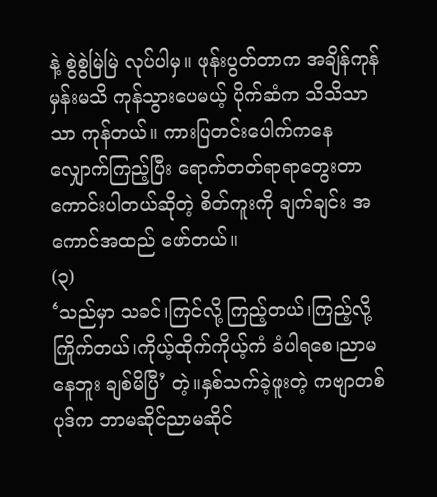နဲ့ စွဲစွဲမြဲမြဲ လုပ်ပါမှ။ ဖုန်းပွတ်တာက အချိန်ကုန်မှန်းမသိ ကုန်သွားပေမယ့် ပိုက်ဆံက သိသိသာသာ ကုန်တယ်။ ကားပြတင်းပေါက်ကနေ လျှောက်ကြည့်ပြီး ရောက်တတ်ရာရာတွေးတာ ကောင်းပါတယ်ဆိုတဲ့ စိတ်ကူးကို ချက်ချင်း အကောင်အထည် ဖော်တယ်။
(၃)
‘သည်မှာ သခင်၊ကြင်လို့ ကြည့်တယ်၊ကြည့်လို့ ကြိုက်တယ်၊ကိုယ့်ထိုက်ကိုယ့်ကံ ခံပါရစေ၊ညာမနေဘူး ချစ်မိပြီ’ တဲ့။နှစ်သက်ခဲ့ဖူးတဲ့ ကဗျာတစ်ပုဒ်က ဘာမဆိုင်ညာမဆိုင်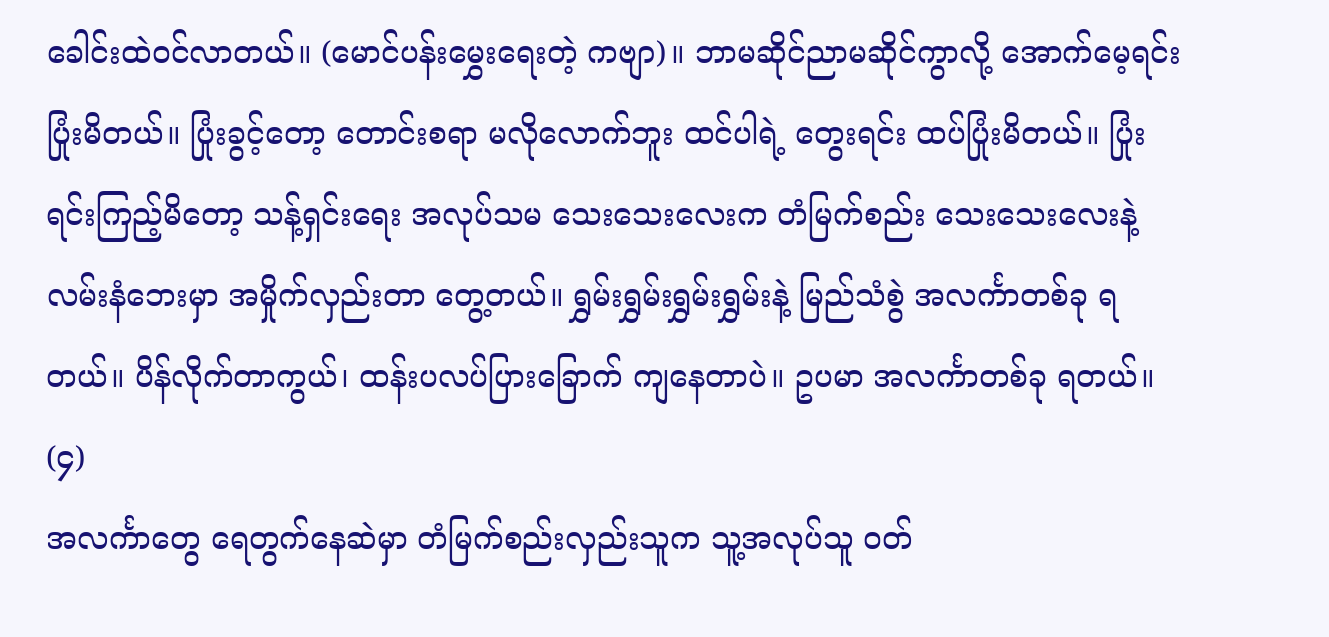ခေါင်းထဲဝင်လာတယ်။ (မောင်ပန်းမွှေးရေးတဲ့ ကဗျာ)။ ဘာမဆိုင်ညာမဆိုင်ကွာလို့ အောက်မေ့ရင်း ပြုံးမိတယ်။ ပြုံးခွင့်တော့ တောင်းစရာ မလိုလောက်ဘူး ထင်ပါရဲ့ တွေးရင်း ထပ်ပြုံးမိတယ်။ ပြုံးရင်းကြည့်မိတော့ သန့်ရှင်းရေး အလုပ်သမ သေးသေးလေးက တံမြက်စည်း သေးသေးလေးနဲ့ လမ်းနံဘေးမှာ အမှိုက်လှည်းတာ တွေ့တယ်။ ရွှမ်းရွှမ်းရွှမ်းရွှမ်းနဲ့ မြည်သံစွဲ အလင်္ကာတစ်ခု ရတယ်။ ပိန်လိုက်တာကွယ်၊ ထန်းပလပ်ပြားခြောက် ကျနေတာပဲ။ ဥပမာ အလင်္ကာတစ်ခု ရတယ်။
(၄)
အလင်္ကာတွေ ရေတွက်နေဆဲမှာ တံမြက်စည်းလှည်းသူက သူ့အလုပ်သူ ဝတ်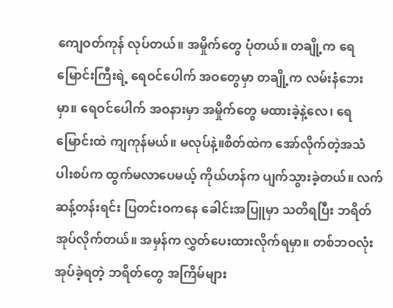ကျေဝတ်ကုန် လုပ်တယ်။ အမှိုက်တွေ ပုံတယ်။ တချို့က ရေမြောင်းကြီးရဲ့ ရေဝင်ပေါက် အဝတွေမှာ တချို့က လမ်းနံဘေးမှာ။ ရေဝင်ပေါက် အဝနားမှာ အမှိုက်တွေ မထားခဲ့နဲ့လေ၊ ရေမြောင်းထဲ ကျကုန်မယ်။ မလုပ်နဲ့။စိတ်ထဲက အော်လိုက်တဲ့အသံ ပါးစပ်က ထွက်မလာပေမယ့် ကိုယ်ဟန်က ပျက်သွားခဲ့တယ်။ လက်ဆန့်တန်းရင်း ပြတင်းဝကနေ ခေါင်းအပြူမှာ သတိရပြီး ဘရိတ်အုပ်လိုက်တယ်။ အမှန်က လွှတ်ပေးထားလိုက်ရမှာ။ တစ်ဘဝလုံး အုပ်ခဲ့ရတဲ့ ဘရိတ်တွေ အကြိမ်များ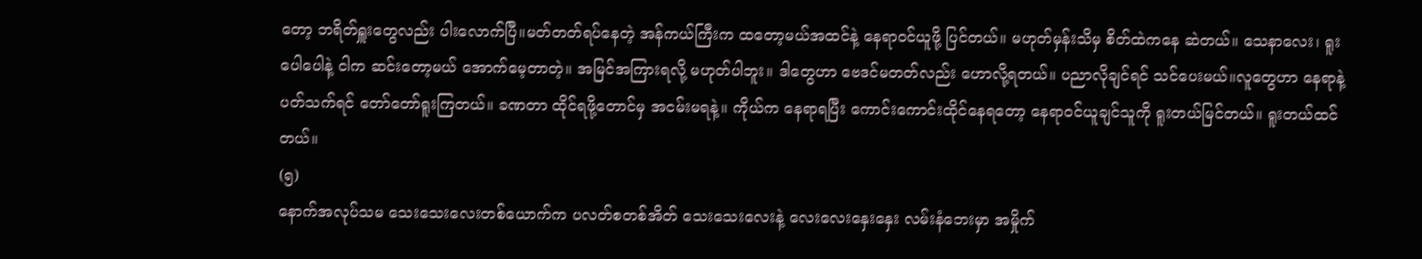တော့ ဘရိတ်ရှူးတွေလည်း ပါးလောက်ပြီ။မတ်တတ်ရပ်နေတဲ့ အန်ကယ်ကြီးက ထတော့မယ်အထင်နဲ့ နေရာဝင်ယူဖို့ ပြင်တယ်။ မဟုတ်မှန်းသိမှ စိတ်ထဲကနေ ဆဲတယ်။ သေနာလေး၊ ရူးပေါပေါနဲ့ ငါက ဆင်းတော့မယ် အောက်မေ့တာတဲ့။ အမြင်အကြားရလို့ မဟုတ်ပါဘူး။ ဒါတွေဟာ ဗေဒင်မတတ်လည်း ဟောလို့ရတယ်။ ပညာလိုချင်ရင် သင်ပေးမယ်။လူတွေဟာ နေရာနဲ့ ပတ်သက်ရင် တော်တော်ရူးကြတယ်။ ခဏတာ ထိုင်ရဖို့တောင်မှ အငမ်းမရနဲ့။ ကိုယ်က နေရာရပြီး ကောင်းကောင်းထိုင်နေရတော့ နေရာဝင်ယူချင်သူကို ရူးတယ်မြင်တယ်။ ရူးတယ်ထင်တယ်။
(၅)
နောက်အလုပ်သမ သေးသေးလေးတစ်ယောက်က ပလတ်စတစ်အိတ် သေးသေးလေးနဲ့ လေးလေးနှေးနှေး လမ်းနံဘေးမှာ အမှိုက်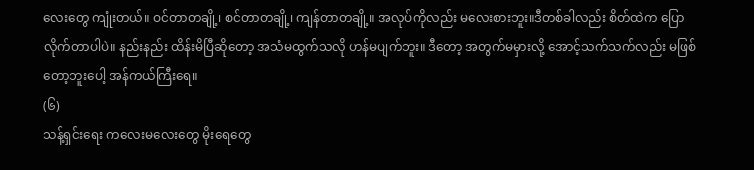လေးတွေ ကျုံးတယ်။ ဝင်တာတချို့၊ စင်တာတချို့၊ ကျန်တာတချို့။ အလုပ်ကိုလည်း မလေးစားဘူး။ဒီတစ်ခါလည်း စိတ်ထဲက ပြောလိုက်တာပါပဲ။ နည်းနည်း ထိန်းမိပြီဆိုတော့ အသံမထွက်သလို ဟန်မပျက်ဘူး။ ဒီတော့ အတွက်မမှားလို့ အောင့်သက်သက်လည်း မဖြစ်တော့ဘူးပေါ့ အန်ကယ်ကြီးရေ။
(၆)
သန့်ရှင်းရေး ကလေးမလေးတွေ မိုးရေတွေ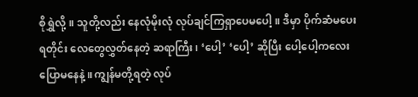စိုရွှဲလို့။ သူတို့လည်း နေလုံမိုးလုံ လုပ်ချင်ကြရှာပေမပေါ့။ ဒီမှာ ပိုက်ဆံမပေးရတိုင်း လေတွေလွှတ်နေတဲ့ ဆရာကြီး၊ ‘ပေါ့’ ‘ပေါ့’ ဆိုပြီး ပေါ့ပေါ့ကလေး ပြောမနေနဲ့။ ကျွန်မတို့ရတဲ့ လုပ်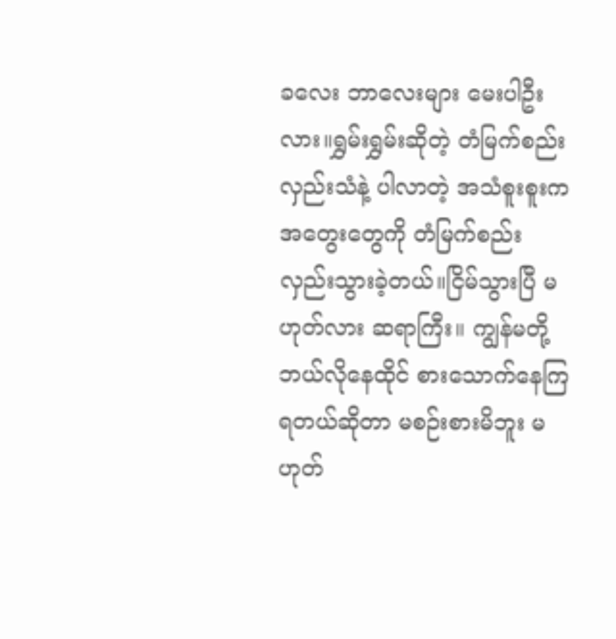ခလေး ဘာလေးများ မေးပါဦးလား။ရွှမ်းရွှမ်းဆိုတဲ့ တံမြက်စည်းလှည်းသံနဲ့ ပါလာတဲ့ အသံစူးစူးက အတွေးတွေကို တံမြက်စည်း လှည်းသွားခဲ့တယ်။ငြိမ်သွားပြီ မဟုတ်လား ဆရာကြီး။ ကျွန်မတို့ ဘယ်လိုနေထိုင် စားသောက်နေကြရတယ်ဆိုတာ မစဉ်းစားမိဘူး မဟုတ်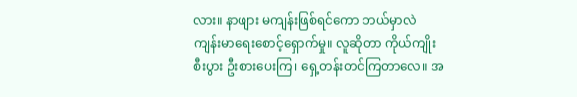လား။ နာဖျား မကျန်းဖြစ်ရင်ကော ဘယ်မှာလဲ ကျန်းမာရေးစောင့်ရှောက်မှု။ လူဆိုတာ ကိုယ်ကျိုးစီးပွား ဦးစားပေးကြ၊ ရှေ့တန်းတင်ကြတာလေ။ အ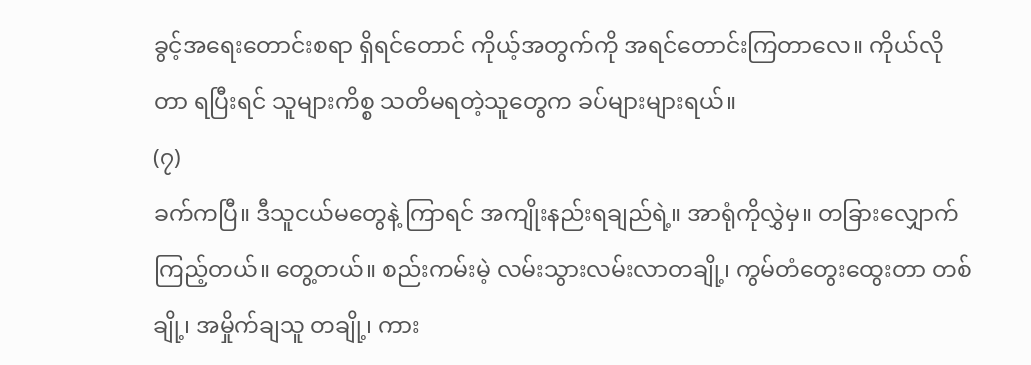ခွင့်အရေးတောင်းစရာ ရှိရင်တောင် ကိုယ့်အတွက်ကို အရင်တောင်းကြတာလေ။ ကိုယ်လိုတာ ရပြီးရင် သူများကိစ္စ သတိမရတဲ့သူတွေက ခပ်များများရယ်။
(၇)
ခက်ကပြီ။ ဒီသူငယ်မတွေနဲ့ ကြာရင် အကျိုးနည်းရချည်ရဲ့။ အာရုံကိုလွှဲမှ။ တခြားလျှောက်ကြည့်တယ်။ တွေ့တယ်။ စည်းကမ်းမဲ့ လမ်းသွားလမ်းလာတချို့၊ ကွမ်တံတွေးထွေးတာ တစ်ချို့၊ အမှိုက်ချသူ တချို့၊ ကား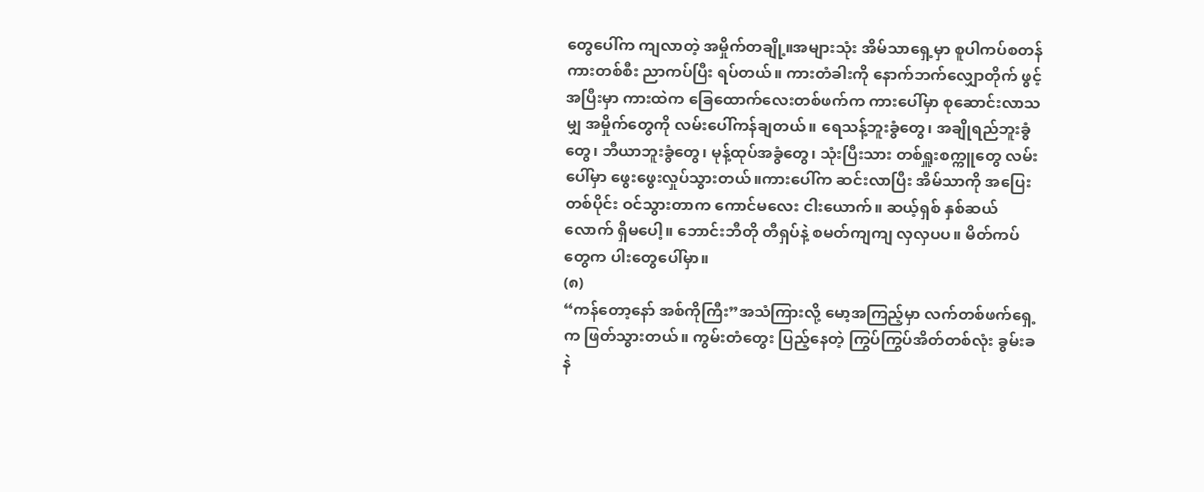တွေပေါ်က ကျလာတဲ့ အမှိုက်တချို့။အများသုံး အိမ်သာရှေ့မှာ စူပါကပ်စတန်ကားတစ်စီး ညာကပ်ပြီး ရပ်တယ်။ ကားတံခါးကို နောက်ဘက်လျှောတိုက် ဖွင့်အပြီးမှာ ကားထဲက ခြေထောက်လေးတစ်ဖက်က ကားပေါ်မှာ စုဆောင်းလာသမျှ အမှိုက်တွေကို လမ်းပေါ်ကန်ချတယ်။ ရေသန့်ဘူးခွံတွေ၊ အချိုရည်ဘူးခွံတွေ၊ ဘီယာဘူးခွံတွေ၊ မုန့်ထုပ်အခွံတွေ၊ သုံးပြီးသား တစ်ရှူးစက္ကူတွေ လမ်းပေါ်မှာ ဖွေးဖွေးလှုပ်သွားတယ်။ကားပေါ်က ဆင်းလာပြီး အိမ်သာကို အပြေးတစ်ပိုင်း ဝင်သွားတာက ကောင်မလေး ငါးယောက်။ ဆယ့်ရှစ် နှစ်ဆယ်လောက် ရှိမပေါ့။ ဘောင်းဘီတို တီရှပ်နဲ့ စမတ်ကျကျ လှလှပပ။ မိတ်ကပ်တွေက ပါးတွေပေါ်မှာ။
(၈)
“ကန်တော့နော် အစ်ကိုကြီး”အသံကြားလို့ မော့အကြည့်မှာ လက်တစ်ဖက်ရှေ့က ဖြတ်သွားတယ်။ ကွမ်းတံတွေး ပြည့်နေတဲ့ ကြွပ်ကြွပ်အိတ်တစ်လုံး ခွမ်းခနဲ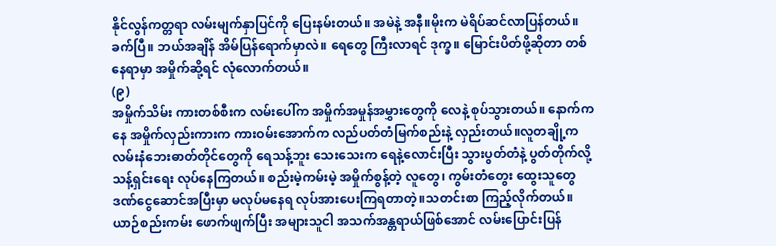နိုင်လွန်ကတ္တရာ လမ်းမျက်နှာပြင်ကို ပြေးနမ်းတယ်။ အမဲနဲ့ အနီ။မိုးက မဲရိပ်ဆင်လာပြန်တယ်။ ခက်ပြီ။ ဘယ်အချိန် အိမ်ပြန်ရောက်မှာလဲ။ ရေတွေ ကြီးလာရင် ဒုက္ခ။ မြောင်းပိတ်ဖို့ဆိုတာ တစ်နေရာမှာ အမှိုက်ဆို့ရင် လုံလောက်တယ်။
(၉)
အမှိုက်သိမ်း ကားတစ်စီးက လမ်းပေါ်က အမှိုက်အမှုန်အမွှားတွေကို လေနဲ့ စုပ်သွားတယ်။ နောက်ကနေ အမှိုက်လှည်းကားက ကားဝမ်းအောက်က လည်ပတ်တံမြက်စည်းနဲ့ လှည်းတယ်။လူတချို့က လမ်းနံဘေးဓာတ်တိုင်တွေကို ရေသန့်ဘူး သေးသေးက ရေနဲ့လောင်းပြီး သွားပွတ်တံနဲ့ ပွတ်တိုက်လို့ သန့်ရှင်းရေး လုပ်နေကြတယ်။ စည်းမဲ့ကမ်းမဲ့ အမှိုက်စွန့်တဲ့ လူတွေ၊ ကွမ်းတံတွေး ထွေးသူတွေ ဒဏ်ငွေဆောင်အပြီးမှာ မလုပ်မနေရ လုပ်အားပေးကြရတာတဲ့။သတင်းစာ ကြည့်လိုက်တယ်။ ယာဉ်စည်းကမ်း ဖောက်ဖျက်ပြီး အများသူငါ အသက်အန္တရာယ်ဖြစ်အောင် လမ်းပြောင်းပြန်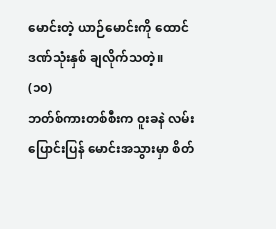မောင်းတဲ့ ယာဉ်မောင်းကို ထောင်ဒဏ်သုံးနှစ် ချလိုက်သတဲ့။
(၁၀)
ဘတ်စ်ကားတစ်စီးက ဝူးခနဲ လမ်းပြောင်းပြန် မောင်းအသွားမှာ စိတ်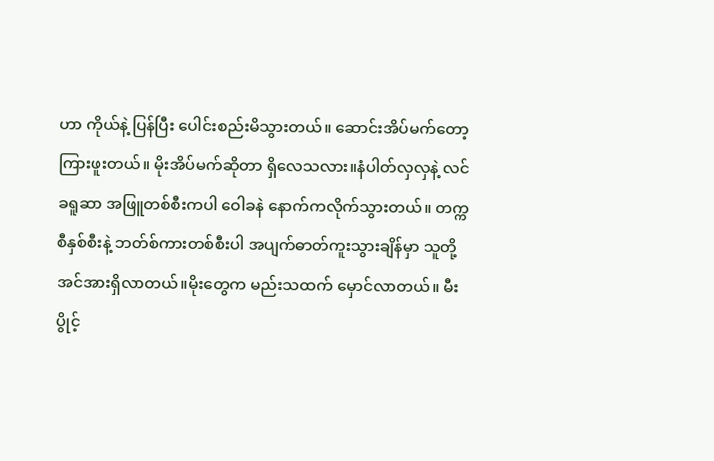ဟာ ကိုယ်နဲ့ ပြန်ပြီး ပေါင်းစည်းမိသွားတယ်။ ဆောင်းအိပ်မက်တော့ ကြားဖူးတယ်။ မိုးအိပ်မက်ဆိုတာ ရှိလေသလား။နံပါတ်လှလှနဲ့ လင်ခရူဆာ အဖြူတစ်စီးကပါ ဝေါခနဲ နောက်ကလိုက်သွားတယ်။ တက္ကစီနှစ်စီးနဲ့ ဘတ်စ်ကားတစ်စီးပါ အပျက်ဓာတ်ကူးသွားချိန်မှာ သူတို့ အင်အားရှိလာတယ်။မိုးတွေက မည်းသထက် မှောင်လာတယ်။ မီးပွိုင့်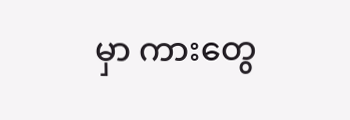မှာ ကားတွေ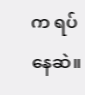က ရပ်နေဆဲ။